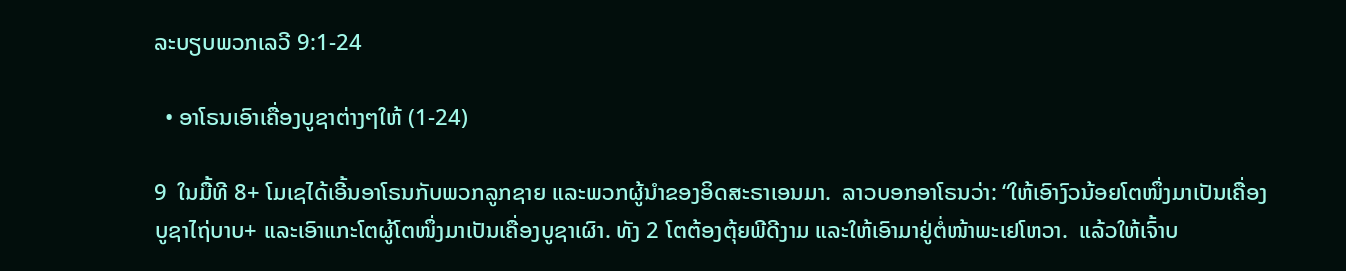ລະບຽບພວກເລວີ 9:1-24

  • ອາໂຣນເອົາເຄື່ອງບູຊາຕ່າງໆໃຫ້ (1-24)

9  ໃນມື້ທີ 8+ ໂມເຊໄດ້ເອີ້ນອາໂຣນກັບພວກລູກຊາຍ ແລະພວກຜູ້ນຳຂອງອິດສະຣາເອນມາ.  ລາວບອກອາໂຣນວ່າ: “ໃຫ້ເອົາງົວນ້ອຍໂຕໜຶ່ງມາເປັນເຄື່ອງບູຊາໄຖ່ບາບ+ ແລະເອົາແກະໂຕຜູ້ໂຕໜຶ່ງມາເປັນເຄື່ອງບູຊາເຜົາ. ທັງ 2 ໂຕຕ້ອງຕຸ້ຍພີດີງາມ ແລະໃຫ້ເອົາມາຢູ່ຕໍ່ໜ້າພະເຢໂຫວາ.  ແລ້ວໃຫ້ເຈົ້າບ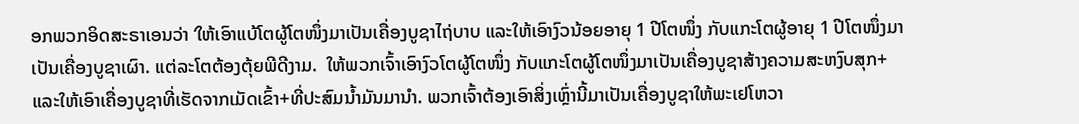ອກພວກອິດສະຣາເອນວ່າ ‘ໃຫ້ເອົາແບ້ໂຕຜູ້ໂຕໜຶ່ງມາເປັນເຄື່ອງບູຊາໄຖ່ບາບ ແລະໃຫ້ເອົາງົວນ້ອຍອາຍຸ 1 ປີໂຕໜຶ່ງ ກັບແກະໂຕຜູ້ອາຍຸ 1 ປີໂຕໜຶ່ງມາເປັນເຄື່ອງບູຊາເຜົາ. ແຕ່ລະໂຕຕ້ອງຕຸ້ຍພີດີງາມ.  ໃຫ້ພວກເຈົ້າເອົາງົວໂຕຜູ້ໂຕໜຶ່ງ ກັບແກະໂຕຜູ້ໂຕໜຶ່ງມາເປັນເຄື່ອງບູຊາສ້າງຄວາມສະຫງົບສຸກ+ ແລະໃຫ້ເອົາເຄື່ອງບູຊາທີ່ເຮັດຈາກເມັດເຂົ້າ+ທີ່ປະສົມນ້ຳມັນມານຳ. ພວກເຈົ້າຕ້ອງເອົາສິ່ງເຫຼົ່ານີ້ມາເປັນເຄື່ອງບູຊາໃຫ້ພະເຢໂຫວາ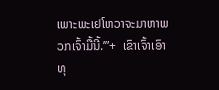ເພາະພະເຢໂຫວາຈະມາຫາພວກເຈົ້າມື້ນີ້.’”+  ເຂົາເຈົ້າເອົາທຸ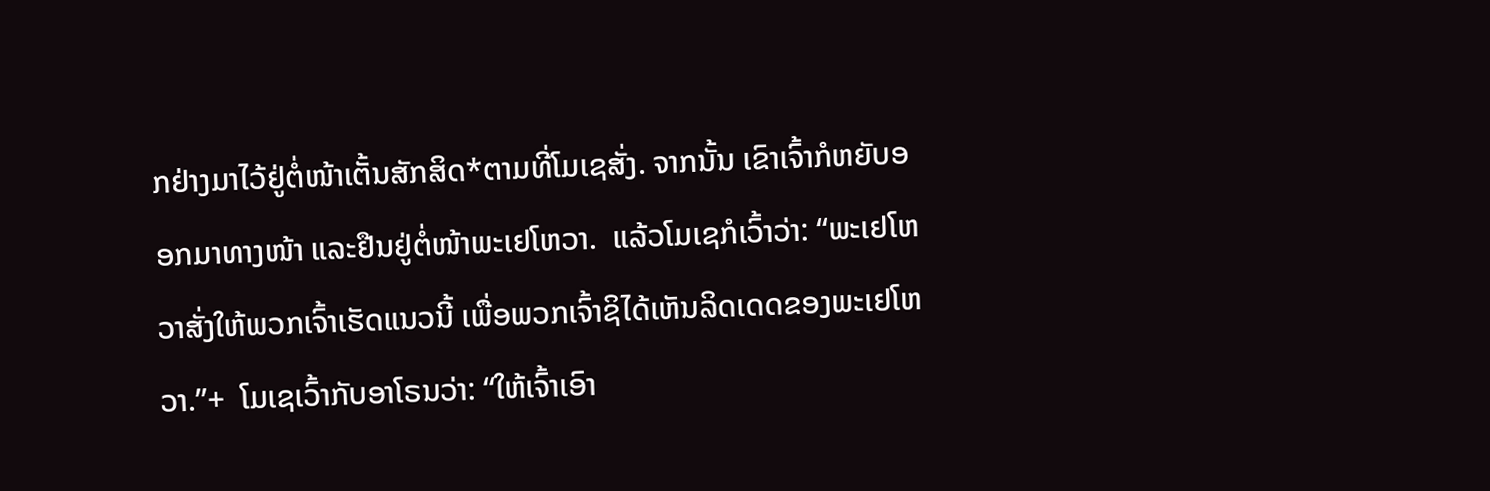ກຢ່າງມາໄວ້ຢູ່ຕໍ່ໜ້າເຕັ້ນສັກສິດ*ຕາມທີ່ໂມເຊສັ່ງ. ຈາກນັ້ນ ເຂົາເຈົ້າກໍຫຍັບອອກມາທາງໜ້າ ແລະຢືນຢູ່ຕໍ່ໜ້າພະເຢໂຫວາ.  ແລ້ວໂມເຊກໍເວົ້າວ່າ: “ພະເຢໂຫວາສັ່ງໃຫ້ພວກເຈົ້າເຮັດແນວນີ້ ເພື່ອພວກເຈົ້າຊິໄດ້ເຫັນລິດເດດຂອງພະເຢໂຫວາ.”+  ໂມເຊເວົ້າກັບອາໂຣນວ່າ: “ໃຫ້ເຈົ້າເອົາ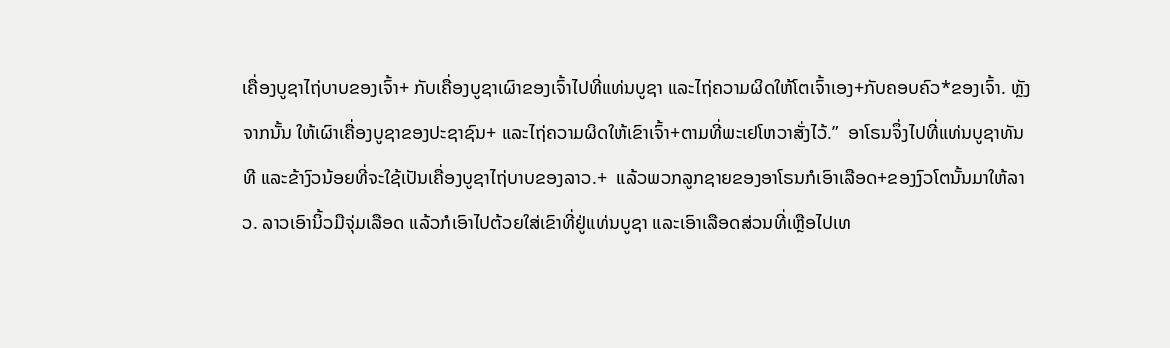ເຄື່ອງບູຊາໄຖ່ບາບຂອງເຈົ້າ+ ກັບເຄື່ອງບູຊາເຜົາຂອງເຈົ້າໄປທີ່ແທ່ນບູຊາ ແລະໄຖ່ຄວາມຜິດໃຫ້ໂຕເຈົ້າເອງ+ກັບຄອບຄົວ*ຂອງເຈົ້າ. ຫຼັງຈາກນັ້ນ ໃຫ້ເຜົາເຄື່ອງບູຊາຂອງປະຊາຊົນ+ ແລະໄຖ່ຄວາມຜິດໃຫ້ເຂົາເຈົ້າ+ຕາມທີ່ພະເຢໂຫວາສັ່ງໄວ້.”  ອາໂຣນຈຶ່ງໄປທີ່ແທ່ນບູຊາທັນທີ ແລະຂ້າງົວນ້ອຍທີ່ຈະໃຊ້ເປັນເຄື່ອງບູຊາໄຖ່ບາບຂອງລາວ.+  ແລ້ວພວກລູກຊາຍຂອງອາໂຣນກໍເອົາເລືອດ+ຂອງງົວໂຕນັ້ນມາໃຫ້ລາວ. ລາວເອົານິ້ວມືຈຸ່ມເລືອດ ແລ້ວກໍເອົາໄປຕ້ວຍໃສ່ເຂົາທີ່ຢູ່ແທ່ນບູຊາ ແລະເອົາເລືອດສ່ວນທີ່ເຫຼືອໄປເທ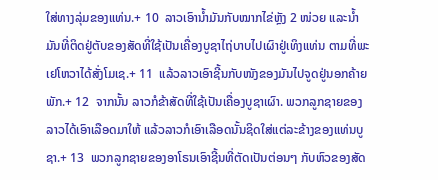ໃສ່ທາງລຸ່ມຂອງແທ່ນ.+ 10  ລາວເອົານ້ຳມັນກັບໝາກໄຂ່ຫຼັງ 2 ໜ່ວຍ ແລະນ້ຳມັນທີ່ຕິດຢູ່ຕັບຂອງສັດທີ່ໃຊ້ເປັນເຄື່ອງບູຊາໄຖ່ບາບໄປເຜົາຢູ່ເທິງແທ່ນ ຕາມທີ່ພະເຢໂຫວາໄດ້ສັ່ງໂມເຊ.+ 11  ແລ້ວລາວເອົາຊີ້ນກັບໜັງຂອງມັນໄປຈູດຢູ່ນອກຄ້າຍພັກ.+ 12  ຈາກນັ້ນ ລາວກໍຂ້າສັດທີ່ໃຊ້ເປັນເຄື່ອງບູຊາເຜົາ. ພວກລູກຊາຍຂອງລາວໄດ້ເອົາເລືອດມາໃຫ້ ແລ້ວລາວກໍເອົາເລືອດນັ້ນຊິດໃສ່ແຕ່ລະຂ້າງຂອງແທ່ນບູຊາ.+ 13  ພວກລູກຊາຍຂອງອາໂຣນເອົາຊີ້ນທີ່ຕັດເປັນຕ່ອນໆ ກັບຫົວຂອງສັດ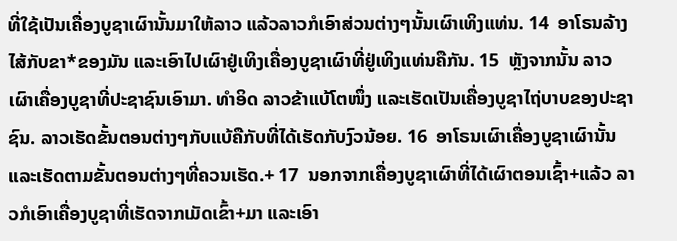ທີ່ໃຊ້ເປັນເຄື່ອງບູຊາເຜົານັ້ນມາໃຫ້ລາວ ແລ້ວລາວກໍເອົາສ່ວນຕ່າງໆນັ້ນເຜົາເທິງແທ່ນ. 14  ອາໂຣນລ້າງໄສ້ກັບຂາ*ຂອງມັນ ແລະເອົາໄປເຜົາຢູ່ເທິງເຄື່ອງບູຊາເຜົາທີ່ຢູ່ເທິງແທ່ນຄືກັນ. 15  ຫຼັງຈາກນັ້ນ ລາວເຜົາເຄື່ອງບູຊາທີ່ປະຊາຊົນເອົາມາ. ທຳອິດ ລາວຂ້າແບ້ໂຕໜຶ່ງ ແລະເຮັດເປັນເຄື່ອງບູຊາໄຖ່ບາບຂອງປະຊາຊົນ. ລາວເຮັດຂັ້ນຕອນຕ່າງໆກັບແບ້ຄືກັບທີ່ໄດ້ເຮັດກັບງົວນ້ອຍ. 16  ອາໂຣນເຜົາເຄື່ອງບູຊາເຜົານັ້ນ ແລະເຮັດຕາມຂັ້ນຕອນຕ່າງໆທີ່ຄວນເຮັດ.+ 17  ນອກຈາກເຄື່ອງບູຊາເຜົາທີ່ໄດ້ເຜົາຕອນເຊົ້າ+ແລ້ວ ລາວກໍເອົາເຄື່ອງບູຊາທີ່ເຮັດຈາກເມັດເຂົ້າ+ມາ ແລະເອົາ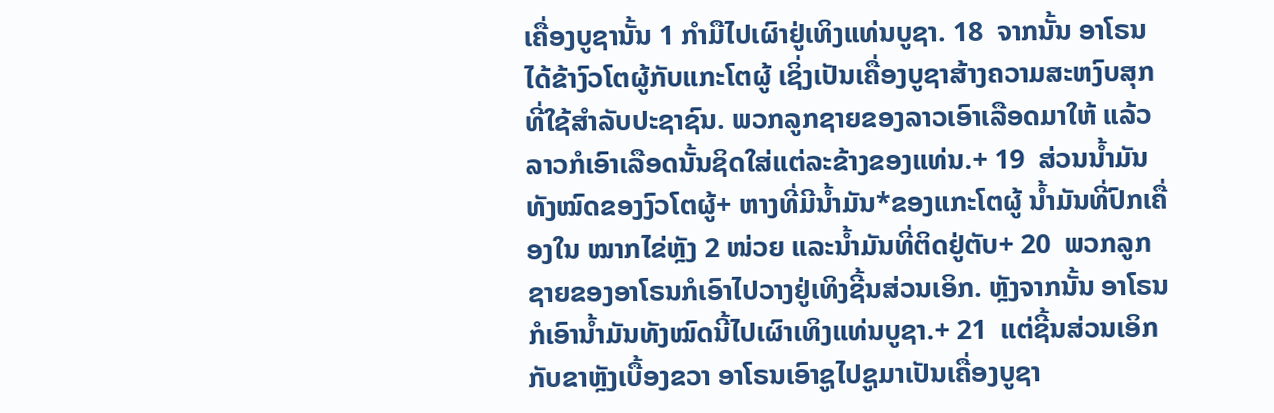ເຄື່ອງບູຊານັ້ນ 1 ກຳມືໄປເຜົາຢູ່ເທິງແທ່ນບູຊາ. 18  ຈາກນັ້ນ ອາໂຣນໄດ້ຂ້າງົວໂຕຜູ້ກັບແກະໂຕຜູ້ ເຊິ່ງເປັນເຄື່ອງບູຊາສ້າງຄວາມສະຫງົບສຸກທີ່ໃຊ້ສຳລັບປະຊາຊົນ. ພວກລູກຊາຍຂອງລາວເອົາເລືອດມາໃຫ້ ແລ້ວລາວກໍເອົາເລືອດນັ້ນຊິດໃສ່ແຕ່ລະຂ້າງຂອງແທ່ນ.+ 19  ສ່ວນນ້ຳມັນທັງໝົດຂອງງົວໂຕຜູ້+ ຫາງທີ່ມີນ້ຳມັນ*ຂອງແກະໂຕຜູ້ ນ້ຳມັນທີ່ປົກເຄື່ອງໃນ ໝາກໄຂ່ຫຼັງ 2 ໜ່ວຍ ແລະນ້ຳມັນທີ່ຕິດຢູ່ຕັບ+ 20  ພວກລູກຊາຍຂອງອາໂຣນກໍເອົາໄປວາງຢູ່ເທິງຊີ້ນສ່ວນເອິກ. ຫຼັງຈາກນັ້ນ ອາໂຣນກໍເອົານ້ຳມັນທັງໝົດນີ້ໄປເຜົາເທິງແທ່ນບູຊາ.+ 21  ແຕ່ຊີ້ນສ່ວນເອິກກັບຂາຫຼັງເບື້ອງຂວາ ອາໂຣນເອົາຊູໄປຊູມາເປັນເຄື່ອງບູຊາ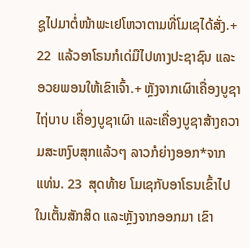ຊູໄປມາຕໍ່ໜ້າພະເຢໂຫວາຕາມທີ່ໂມເຊໄດ້ສັ່ງ.+ 22  ແລ້ວອາໂຣນກໍເດ່ມືໄປທາງປະຊາຊົນ ແລະອວຍພອນໃຫ້ເຂົາເຈົ້າ.+ ຫຼັງຈາກເຜົາເຄື່ອງບູຊາໄຖ່ບາບ ເຄື່ອງບູຊາເຜົາ ແລະເຄື່ອງບູຊາສ້າງຄວາມສະຫງົບສຸກແລ້ວໆ ລາວກໍຍ່າງອອກ*ຈາກແທ່ນ. 23  ສຸດທ້າຍ ໂມເຊກັບອາໂຣນເຂົ້າໄປໃນເຕັ້ນສັກສິດ ແລະຫຼັງຈາກອອກມາ ເຂົາ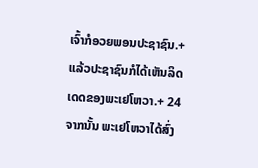ເຈົ້າກໍອວຍພອນປະຊາຊົນ.+ ແລ້ວປະຊາຊົນກໍໄດ້ເຫັນລິດເດດຂອງພະເຢໂຫວາ.+ 24  ຈາກນັ້ນ ພະເຢໂຫວາໄດ້ສົ່ງ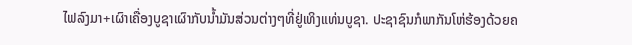ໄຟລົງມາ+ເຜົາເຄື່ອງບູຊາເຜົາກັບນ້ຳມັນສ່ວນຕ່າງໆທີ່ຢູ່ເທິງແທ່ນບູຊາ. ປະຊາຊົນກໍພາກັນໂຫ່ຮ້ອງດ້ວຍຄ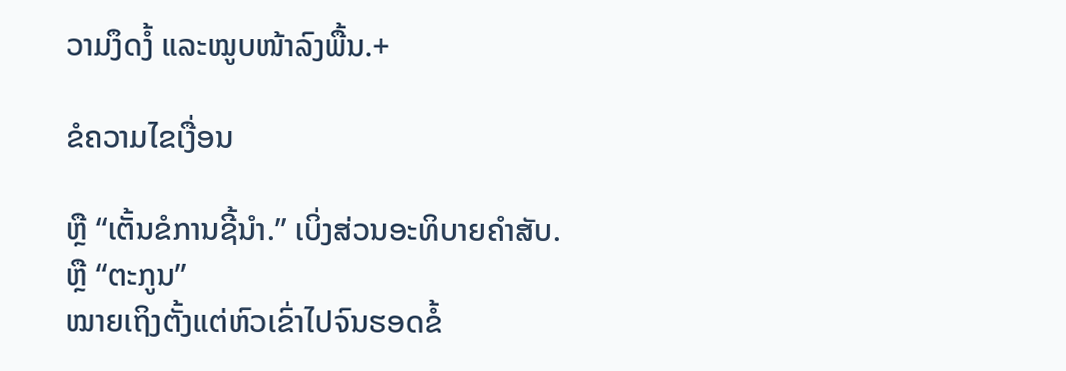ວາມງຶດງໍ້ ແລະໝູບໜ້າລົງພື້ນ.+

ຂໍຄວາມໄຂເງື່ອນ

ຫຼື “ເຕັ້ນຂໍການຊີ້ນຳ.” ເບິ່ງສ່ວນອະທິບາຍຄຳສັບ.
ຫຼື “ຕະກູນ”
ໝາຍເຖິງຕັ້ງແຕ່ຫົວເຂົ່າໄປຈົນຮອດຂໍ້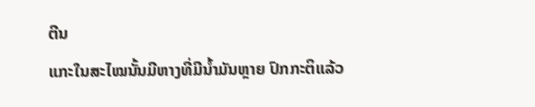ຕີນ
ແກະໃນສະໄໝນັ້ນມີຫາງທີ່ມີນ້ຳມັນຫຼາຍ ປົກກະຕິແລ້ວ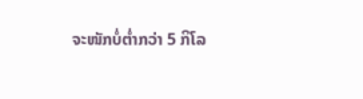ຈະໜັກບໍ່ຕ່ຳກວ່າ 5 ກິໂລ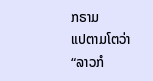ກຣາມ
ແປຕາມໂຕວ່າ “ລາວກໍ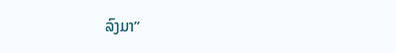ລົງມາ”